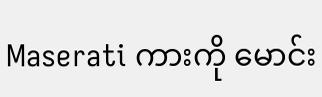Maserati ကားကို မောင်း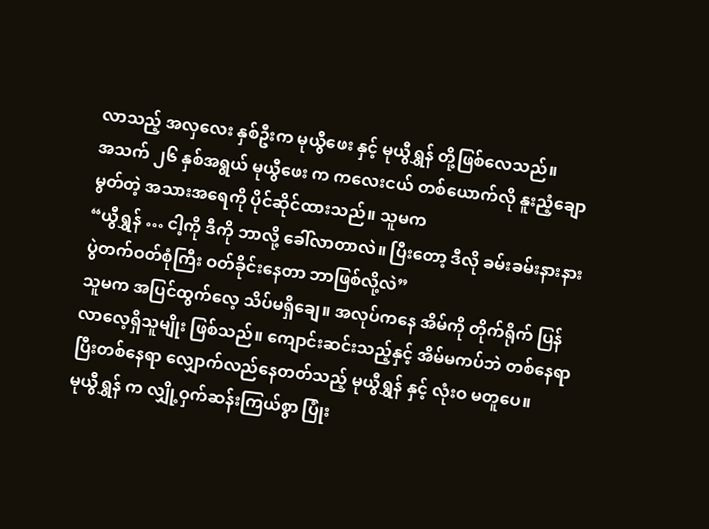လာသည့် အလှလေး နှစ်ဦးက မုယွီဖေး နှင့် မုယွီရွှန် တို့ဖြစ်လေသည်။
အသက် ၂၆ နှစ်အရွယ် မုယွီဖေး က ကလေးငယ် တစ်ယောက်လို နူးညံ့ချောမွတ်တဲ့ အသားအရေကို ပိုင်ဆိုင်ထားသည်။ သူမက
“ယွီရွှန် … ငါ့ကို ဒီကို ဘာလို့ ခေါ်လာတာလဲ။ ပြီးတော့ ဒီလို ခမ်းခမ်းနားနား ပွဲတက်ဝတ်စုံကြီး ဝတ်ခိုင်းနေတာ ဘာဖြစ်လို့လဲ”
သူမက အပြင်ထွက်လေ့ သိပ်မရှိချေ။ အလုပ်ကနေ အိမ်ကို တိုက်ရိုက် ပြန်လာလေ့ရှိသူမျိုး ဖြစ်သည်။ ကျောင်းဆင်းသည့်နှင့် အိမ်မကပ်ဘဲ တစ်နေရာပြီးတစ်နေရာ လျှောက်လည်နေတတ်သည့် မုယွီရွှန် နှင့် လုံးဝ မတူပေ။
မုယွီရွှန် က လျှို့ဝှက်ဆန်းကြယ်စွာ ပြုံး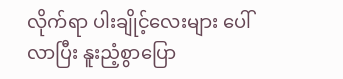လိုက်ရာ ပါးချိုင့်လေးများ ပေါ်လာပြီး နူးညံ့စွာပြော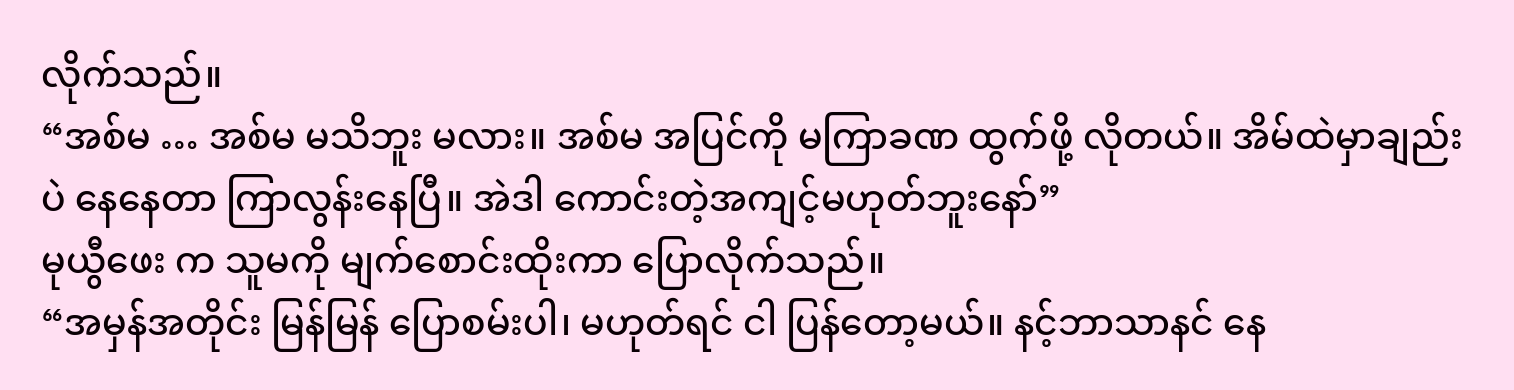လိုက်သည်။
“အစ်မ … အစ်မ မသိဘူး မလား။ အစ်မ အပြင်ကို မကြာခဏ ထွက်ဖို့ လိုတယ်။ အိမ်ထဲမှာချည်းပဲ နေနေတာ ကြာလွန်းနေပြီ။ အဲဒါ ကောင်းတဲ့အကျင့်မဟုတ်ဘူးနော်”
မုယွီဖေး က သူမကို မျက်စောင်းထိုးကာ ပြောလိုက်သည်။
“အမှန်အတိုင်း မြန်မြန် ပြောစမ်းပါ၊ မဟုတ်ရင် ငါ ပြန်တော့မယ်။ နင့်ဘာသာနင် နေ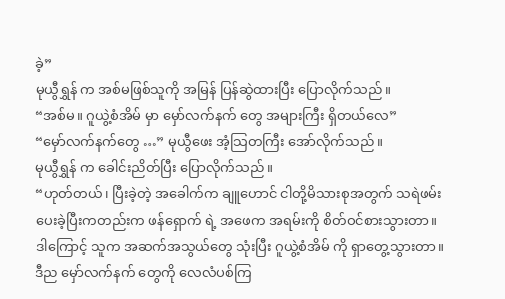ခဲ့”
မုယွီရွှန် က အစ်မဖြစ်သူကို အမြန် ပြန်ဆွဲထားပြီး ပြောလိုက်သည်။
“အစ်မ။ ဂူယွဲ့စံအိမ် မှာ မှော်လက်နက် တွေ အများကြီး ရှိတယ်လေ”
“မှော်လက်နက်တွေ …” မုယွီဖေး အံ့သြတကြီး အော်လိုက်သည်။
မုယွီရွှန် က ခေါင်းညိတ်ပြီး ပြောလိုက်သည်။
“ဟုတ်တယ်၊ ပြီးခဲ့တဲ့ အခေါက်က ချူဟောင် ငါတို့မိသားစုအတွက် သရဲဖမ်းပေးခဲ့ပြီးကတည်းက ဖန်ရှောက် ရဲ့ အဖေက အရမ်းကို စိတ်ဝင်စားသွားတာ။ ဒါကြောင့် သူက အဆက်အသွယ်တွေ သုံးပြီး ဂူယွဲ့စံအိမ် ကို ရှာတွေ့သွားတာ။ ဒီည မှော်လက်နက် တွေကို လေလံပစ်ကြ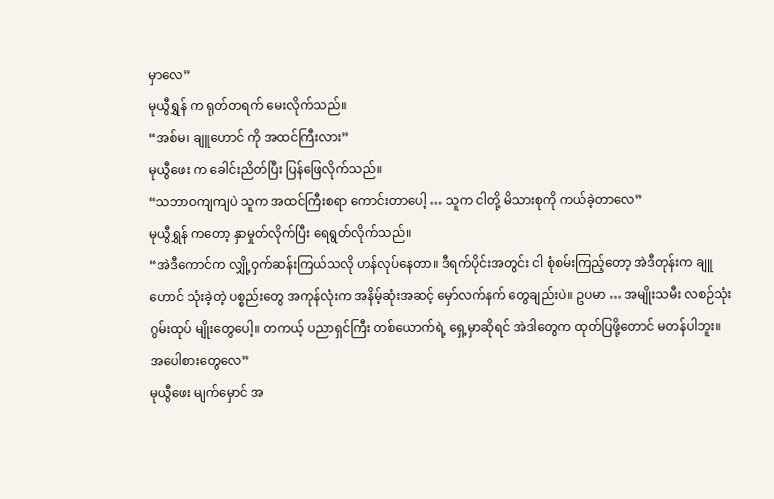မှာလေ”
မုယွီရွှန် က ရုတ်တရက် မေးလိုက်သည်။
“အစ်မ၊ ချူဟောင် ကို အထင်ကြီးလား”
မုယွီဖေး က ခေါင်းညိတ်ပြီး ပြန်ဖြေလိုက်သည်။
“သဘာဝကျကျပဲ သူက အထင်ကြီးစရာ ကောင်းတာပေါ့ … သူက ငါတို့ မိသားစုကို ကယ်ခဲ့တာလေ”
မုယွီရွှန် ကတော့ နှာမှုတ်လိုက်ပြီး ရေရွတ်လိုက်သည်။
“အဲဒီကောင်က လျှို့ဝှက်ဆန်းကြယ်သလို ဟန်လုပ်နေတာ။ ဒီရက်ပိုင်းအတွင်း ငါ စုံစမ်းကြည့်တော့ အဲဒီတုန်းက ချူဟောင် သုံးခဲ့တဲ့ ပစ္စည်းတွေ အကုန်လုံးက အနိမ့်ဆုံးအဆင့် မှော်လက်နက် တွေချည်းပဲ။ ဥပမာ … အမျိုးသမီး လစဉ်သုံး ဂွမ်းထုပ် မျိုးတွေပေါ့။ တကယ့် ပညာရှင်ကြီး တစ်ယောက်ရဲ့ ရှေ့မှာဆိုရင် အဲဒါတွေက ထုတ်ပြဖို့တောင် မတန်ပါဘူး။ အပေါစားတွေလေ”
မုယွီဖေး မျက်မှောင် အ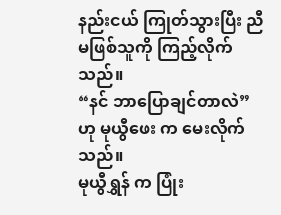နည်းငယ် ကြုတ်သွားပြီး ညီမဖြစ်သူကို ကြည့်လိုက်သည်။
“နင် ဘာပြောချင်တာလဲ” ဟု မုယွီဖေး က မေးလိုက်သည်။
မုယွီရွှန် က ပြုံး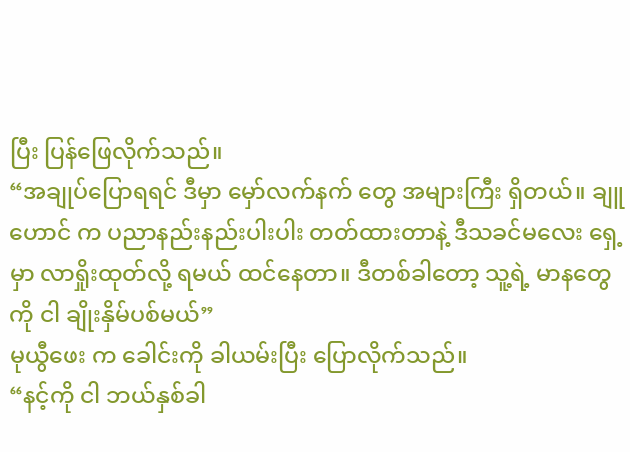ပြီး ပြန်ဖြေလိုက်သည်။
“အချုပ်ပြောရရင် ဒီမှာ မှော်လက်နက် တွေ အများကြီး ရှိတယ်။ ချူဟောင် က ပညာနည်းနည်းပါးပါး တတ်ထားတာနဲ့ ဒီသခင်မလေး ရှေ့မှာ လာရှိုးထုတ်လို့ ရမယ် ထင်နေတာ။ ဒီတစ်ခါတော့ သူ့ရဲ့ မာနတွေကို ငါ ချိုးနှိမ်ပစ်မယ်”
မုယွီဖေး က ခေါင်းကို ခါယမ်းပြီး ပြောလိုက်သည်။
“နင့်ကို ငါ ဘယ်နှစ်ခါ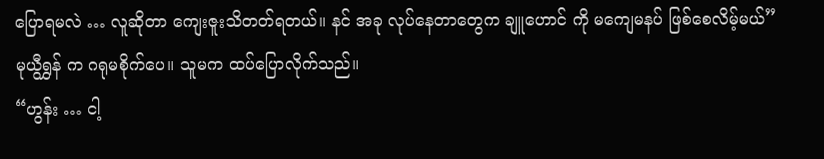ပြောရမလဲ … လူဆိုတာ ကျေးဇူးသိတတ်ရတယ်။ နင် အခု လုပ်နေတာတွေက ချူဟောင် ကို မကျေမနပ် ဖြစ်စေလိမ့်မယ်”
မုယွီရွှန် က ဂရုမစိုက်ပေ။ သူမက ထပ်ပြောလိုက်သည်။
“ဟွန်း … ငါ့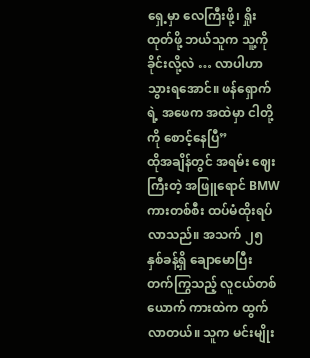ရှေ့မှာ လေကြီးဖို့၊ ရှိုးထုတ်ဖို့ ဘယ်သူက သူ့ကို ခိုင်းလို့လဲ … လာပါဟာ သွားရအောင်။ ဖန်ရှောက် ရဲ့ အဖေက အထဲမှာ ငါတို့ကို စောင့်နေပြီ”
ထိုအချိန်တွင် အရမ်း ဈေးကြီးတဲ့ အဖြူရောင် BMW ကားတစ်စီး ထပ်မံထိုးရပ်လာသည်။ အသက် ၂၅ နှစ်ခန့်ရှိ ချောမောပြီး တက်ကြွသည့် လူငယ်တစ်ယောက် ကားထဲက ထွက်လာတယ်။ သူက မင်းမျိုး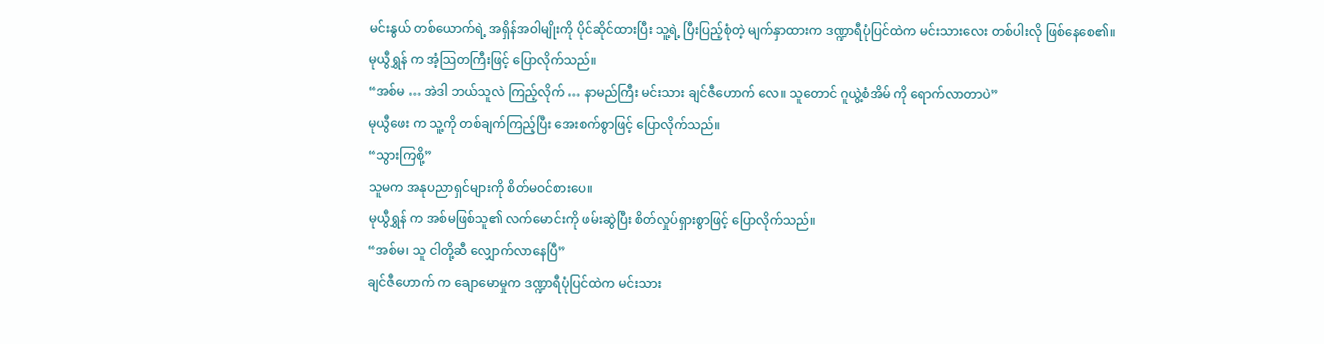မင်းနွယ် တစ်ယောက်ရဲ့ အရှိန်အဝါမျိုးကို ပိုင်ဆိုင်ထားပြီး သူ့ရဲ့ ပြီးပြည့်စုံတဲ့ မျက်နှာထားက ဒဏ္ဍာရီပုံပြင်ထဲက မင်းသားလေး တစ်ပါးလို ဖြစ်နေစေ၏။
မုယွီရွှန် က အံ့သြတကြီးဖြင့် ပြောလိုက်သည်။
“အစ်မ … အဲဒါ ဘယ်သူလဲ ကြည့်လိုက် … နာမည်ကြီး မင်းသား ချင်ဇီဟောက် လေ။ သူတောင် ဂူယွဲ့စံအိမ် ကို ရောက်လာတာပဲ”
မုယွီဖေး က သူ့ကို တစ်ချက်ကြည့်ပြီး အေးစက်စွာဖြင့် ပြောလိုက်သည်။
“သွားကြစို့”
သူမက အနုပညာရှင်များကို စိတ်မဝင်စားပေ။
မုယွီရွှန် က အစ်မဖြစ်သူ၏ လက်မောင်းကို ဖမ်းဆွဲပြီး စိတ်လှုပ်ရှားစွာဖြင့် ပြောလိုက်သည်။
“အစ်မ၊ သူ ငါတို့ဆီ လျှောက်လာနေပြီ”
ချင်ဇီဟောက် က ချောမောမှုက ဒဏ္ဍာရီပုံပြင်ထဲက မင်းသား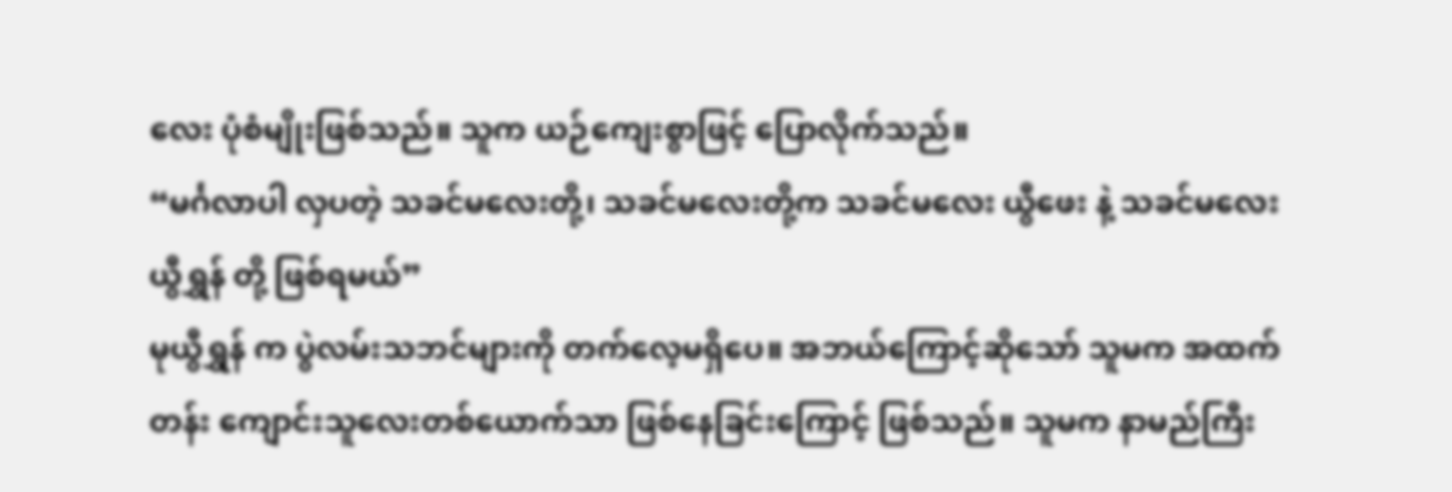လေး ပုံစံမျိုးဖြစ်သည်။ သူက ယဉ်ကျေးစွာဖြင့် ပြောလိုက်သည်။
“မင်္ဂလာပါ လှပတဲ့ သခင်မလေးတို့၊ သခင်မလေးတို့က သခင်မလေး ယွီဖေး နဲ့ သခင်မလေး ယွီရွှန် တို့ ဖြစ်ရမယ်”
မုယွီရွှန် က ပွဲလမ်းသဘင်များကို တက်လေ့မရှိပေ။ အဘယ်ကြောင့်ဆိုသော် သူမက အထက်တန်း ကျောင်းသူလေးတစ်ယောက်သာ ဖြစ်နေခြင်းကြောင့် ဖြစ်သည်။ သူမက နာမည်ကြီး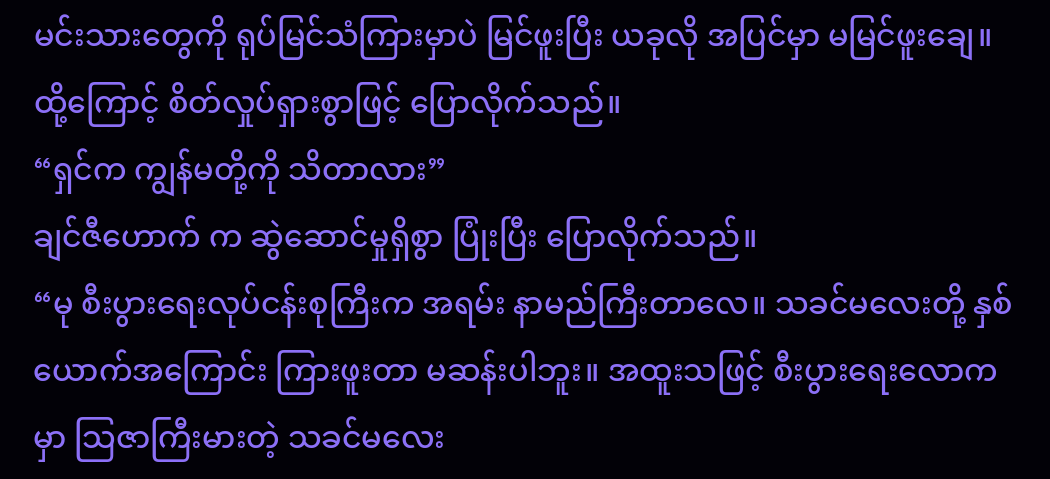မင်းသားတွေကို ရုပ်မြင်သံကြားမှာပဲ မြင်ဖူးပြီး ယခုလို အပြင်မှာ မမြင်ဖူးချေ။ ထို့ကြောင့် စိတ်လှုပ်ရှားစွာဖြင့် ပြောလိုက်သည်။
“ရှင်က ကျွန်မတို့ကို သိတာလား”
ချင်ဇီဟောက် က ဆွဲဆောင်မှုရှိစွာ ပြုံးပြီး ပြောလိုက်သည်။
“မု စီးပွားရေးလုပ်ငန်းစုကြီးက အရမ်း နာမည်ကြီးတာလေ။ သခင်မလေးတို့ နှစ်ယောက်အကြောင်း ကြားဖူးတာ မဆန်းပါဘူး။ အထူးသဖြင့် စီးပွားရေးလောကမှာ သြဇာကြီးမားတဲ့ သခင်မလေး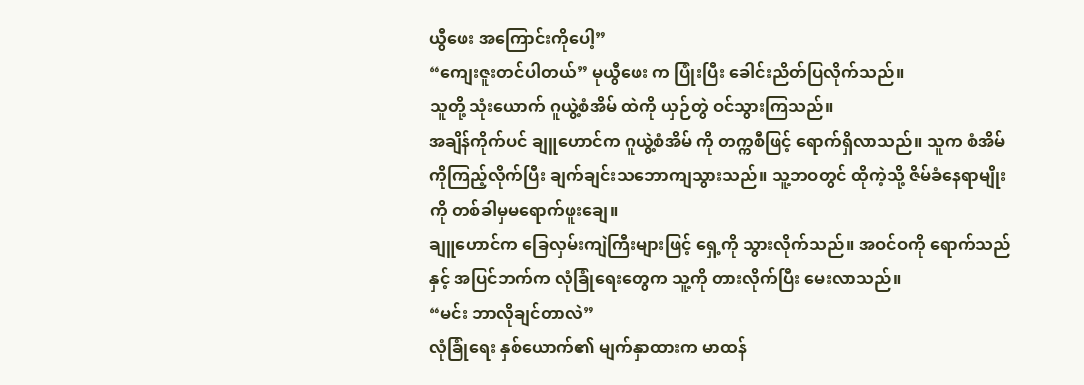ယွီဖေး အကြောင်းကိုပေါ့”
“ကျေးဇူးတင်ပါတယ်” မုယွီဖေး က ပြုံးပြီး ခေါင်းညိတ်ပြလိုက်သည်။
သူတို့ သုံးယောက် ဂူယွဲ့စံအိမ် ထဲကို ယှဉ်တွဲ ဝင်သွားကြသည်။
အချိန်ကိုက်ပင် ချူဟောင်က ဂူယွဲ့စံအိမ် ကို တက္ကစီဖြင့် ရောက်ရှိလာသည်။ သူက စံအိမ်ကိုကြည့်လိုက်ပြီး ချက်ချင်းသဘောကျသွားသည်။ သူ့ဘဝတွင် ထိုကဲ့သို့ ဇိမ်ခံနေရာမျိုးကို တစ်ခါမှမရောက်ဖူးချေ။
ချူဟောင်က ခြေလှမ်းကျဲကြီးများဖြင့် ရှေ့ကို သွားလိုက်သည်။ အဝင်ဝကို ရောက်သည်နှင့် အပြင်ဘက်က လုံခြုံရေးတွေက သူ့ကို တားလိုက်ပြီး မေးလာသည်။
“မင်း ဘာလိုချင်တာလဲ”
လုံခြုံရေး နှစ်ယောက်၏ မျက်နှာထားက မာထန်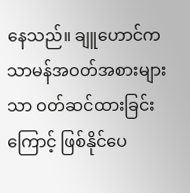နေသည်။ ချူဟောင်က သာမန်အဝတ်အစားများသာ ဝတ်ဆင်ထားခြင်းကြောင့် ဖြစ်နိုင်ပေ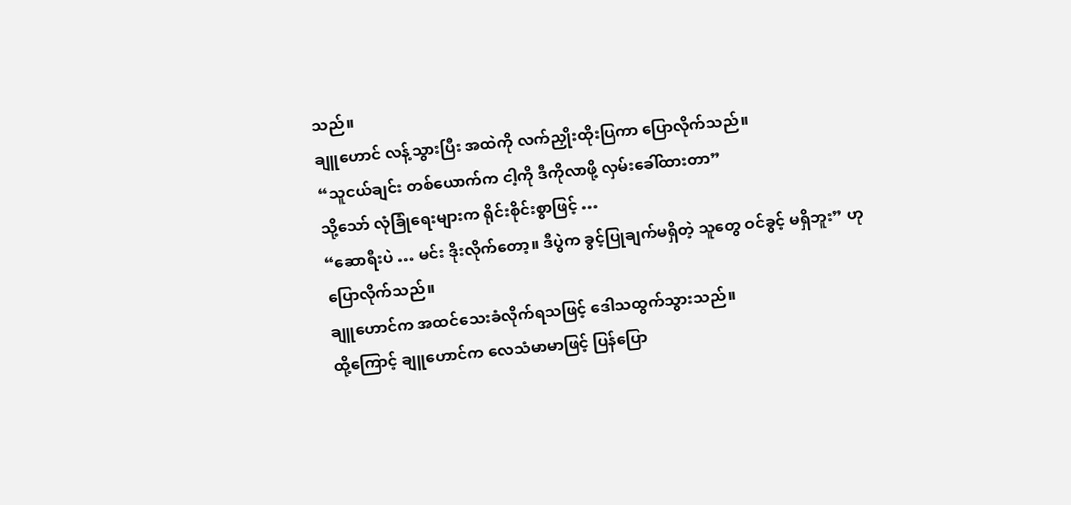သည်။
ချူဟောင် လန့်သွားပြီး အထဲကို လက်ညှိုးထိုးပြကာ ပြောလိုက်သည်။
“သူငယ်ချင်း တစ်ယောက်က ငါ့ကို ဒီကိုလာဖို့ လှမ်းခေါ်ထားတာ”
သို့သော် လုံခြုံရေးများက ရိုင်းစိုင်းစွာဖြင့် …
“ဆောရီးပဲ … မင်း ဒိုးလိုက်တော့။ ဒီပွဲက ခွင့်ပြုချက်မရှိတဲ့ သူတွေ ဝင်ခွင့် မရှိဘူး” ဟု ပြောလိုက်သည်။
ချူဟောင်က အထင်သေးခံလိုက်ရသဖြင့် ဒေါသထွက်သွားသည်။
ထို့ကြောင့် ချူဟောင်က လေသံမာမာဖြင့် ပြန်ပြော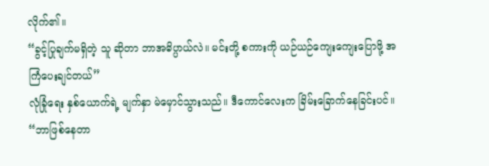လိုက်၏။
“ခွင့်ပြုချက်မရှိတဲ့ သူ ဆိုတာ ဘာအဓိပ္ပာယ်လဲ။ မင်းတို့ စကားကို ယဉ်ယဉ်ကျေးကျေးပြောဖို့ အကြံပေးချင်တယ်”
လုံခြုံရေး နှစ်ယောက်ရဲ့ မျက်နှာ မဲမှောင်သွားသည်။ ဒီကောင်လေးက ခြိမ်းခြောက်နေခြင်းပင်။
“ဘာဖြစ်နေတာ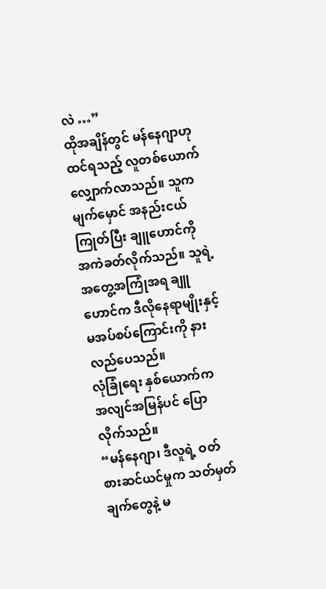လဲ …”
ထိုအချိန်တွင် မန်နေဂျာဟု ထင်ရသည့် လူတစ်ယောက် လျှောက်လာသည်။ သူက မျက်မှောင် အနည်းငယ် ကြုတ်ပြီး ချူဟောင်ကို အကဲခတ်လိုက်သည်။ သူရဲ့ အတွေ့အကြုံအရ ချူဟောင်က ဒီလိုနေရာမျိုးနှင့် မအပ်စပ်ကြောင်းကို နားလည်ပေသည်။
လုံခြုံရေး နှစ်ယောက်က အလျင်အမြန်ပင် ပြောလိုက်သည်။
“မန်နေဂျာ၊ ဒီလူရဲ့ ဝတ်စားဆင်ယင်မှုက သတ်မှတ်ချက်တွေနဲ့ မ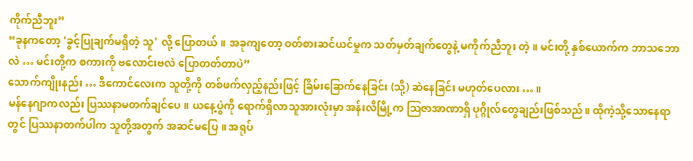ကိုက်ညီဘူး”
“ခုနကတော့ 'ခွင့်ပြုချက်မရှိတဲ့ သူ' လို့ ပြောတယ်။ အခုကျတော့ ဝတ်စားဆင်ယင်မှုက သတ်မှတ်ချက်တွေနဲ့ မကိုက်ညီဘူး တဲ့။ မင်းတို့ နှစ်ယောက်က ဘာသဘောလဲ … မင်းတို့က စကားကို ဗလောင်းဗလဲ ပြောတတ်တာပဲ”
သောက်ကျိုးနည်း … ဒီကောင်လေးက သူတို့ကို တစ်ဖက်လှည့်နည်းဖြင့် ခြိမ်းခြောက်နေခြင်း (သို့) ဆဲနေခြင်း မဟုတ်ပေလား … ။
မန်နေဂျာကလည်း ပြဿနာမတက်ချင်ပေ။ ယနေ့ပွဲကို ရောက်ရှိလာသူအားလုံးမှာ အန်းလိမြို့က ဩဇာအာဏာရှိ ပုဂ္ဂိုလ်တွေချည်းဖြစ်သည်။ ထိုကဲ့သို့သောနေရာတွင် ပြဿနာတက်ပါက သူတို့အတွက် အဆင်မပြေ။ အရုပ်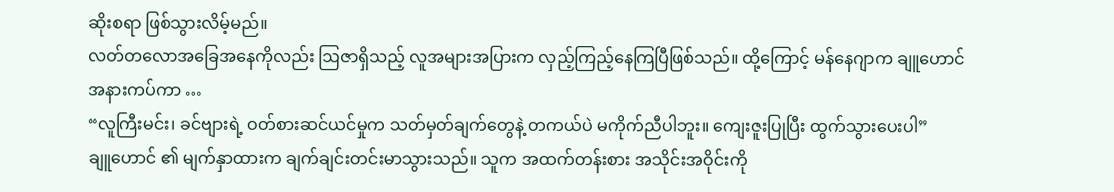ဆိုးစရာ ဖြစ်သွားလိမ့်မည်။
လတ်တလောအခြေအနေကိုလည်း ဩဇာရှိသည့် လူအများအပြားက လှည့်ကြည့်နေကြပြီဖြစ်သည်။ ထို့ကြောင့် မန်နေဂျာက ချူဟောင်အနားကပ်ကာ …
“လူကြီးမင်း၊ ခင်ဗျားရဲ့ ဝတ်စားဆင်ယင်မှုက သတ်မှတ်ချက်တွေနဲ့ တကယ်ပဲ မကိုက်ညီပါဘူး။ ကျေးဇူးပြုပြီး ထွက်သွားပေးပါ”
ချူဟောင် ၏ မျက်နှာထားက ချက်ချင်းတင်းမာသွားသည်။ သူက အထက်တန်းစား အသိုင်းအဝိုင်းကို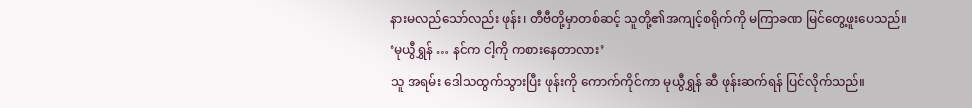နားမလည်သော်လည်း ဖုန်း၊ တီဗီတို့မှာတစ်ဆင့် သူတို့၏အကျင့်စရိုက်ကို မကြာခဏ မြင်တွေ့ဖူးပေသည်။
‘မုယွီရွှန် … နင်က ငါ့ကို ကစားနေတာလား’
သူ အရမ်း ဒေါသထွက်သွားပြီး ဖုန်းကို ကောက်ကိုင်ကာ မုယွီရွှန် ဆီ ဖုန်းဆက်ရန် ပြင်လိုက်သည်။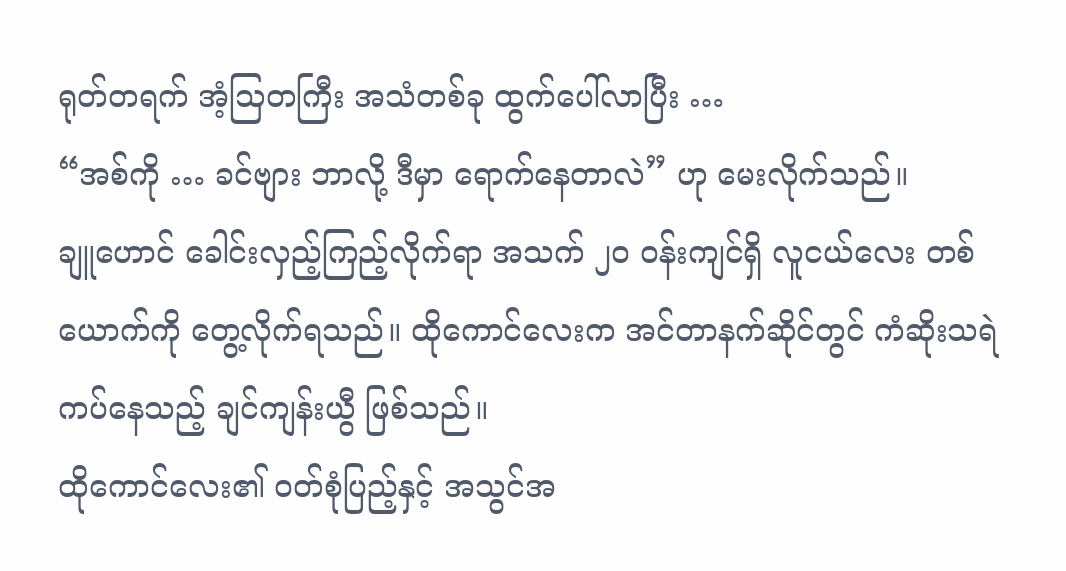ရုတ်တရက် အံ့သြတကြီး အသံတစ်ခု ထွက်ပေါ်လာပြီး …
“အစ်ကို … ခင်ဗျား ဘာလို့ ဒီမှာ ရောက်နေတာလဲ” ဟု မေးလိုက်သည်။
ချူဟောင် ခေါင်းလှည့်ကြည့်လိုက်ရာ အသက် ၂၀ ဝန်းကျင်ရှိ လူငယ်လေး တစ်ယောက်ကို တွေ့လိုက်ရသည်။ ထိုကောင်လေးက အင်တာနက်ဆိုင်တွင် ကံဆိုးသရဲ ကပ်နေသည့် ချင်ကျန်းယွီ ဖြစ်သည်။
ထိုကောင်လေး၏ ဝတ်စုံပြည့်နှင့် အသွင်အ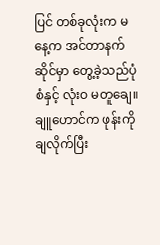ပြင် တစ်ခုလုံးက မနေ့က အင်တာနက်ဆိုင်မှာ တွေ့ခဲ့သည်ပုံစံနှင့် လုံးဝ မတူချေ။
ချူဟောင်က ဖုန်းကို ချလိုက်ပြီး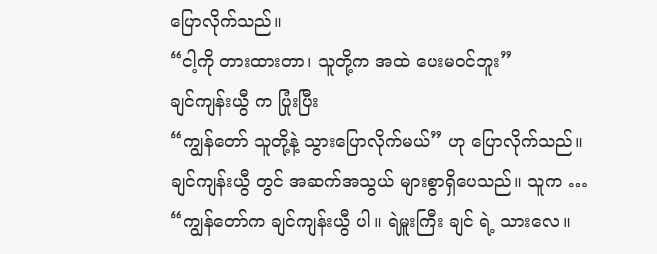ပြောလိုက်သည်။
“ငါ့ကို တားထားတာ၊ သူတို့က အထဲ ပေးမဝင်ဘူး”
ချင်ကျန်းယွီ က ပြုံးပြီး
“ကျွန်တော် သူတို့နဲ့ သွားပြောလိုက်မယ်” ဟု ပြောလိုက်သည်။
ချင်ကျန်းယွီ တွင် အဆက်အသွယ် များစွာရှိပေသည်။ သူက …
“ကျွန်တော်က ချင်ကျန်းယွီ ပါ။ ရဲမှူးကြီး ချင် ရဲ့ သားလေ။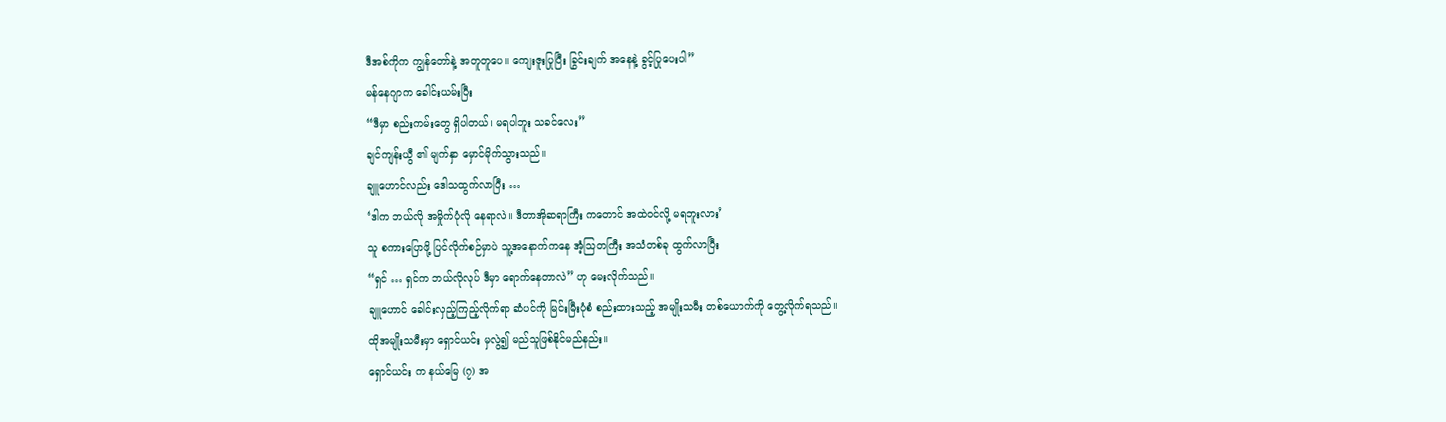ဒီအစ်ကိုက ကျွန်တော်နဲ့ အတူတူပေ။ ကျေးဇူးပြုပြီး ခြွင်းချက် အနေနဲ့ ခွင့်ပြုပေးပါ”
မန်နေဂျာက ခေါင်းယမ်းပြီး
“ဒီမှာ စည်းကမ်းတွေ ရှိပါတယ်၊ မရပါဘူး သခင်လေး”
ချင်ကျန်းယွီ ၏ မျက်နှာ မှောင်မိုက်သွားသည်။
ချူဟောင်လည်း ဒေါသထွက်လာပြီး …
‘ဒါက ဘယ်လို အမှိုက်ပုံလို နေရာလဲ။ ဒီတာအိုဆရာကြီး ကတောင် အထဲဝင်လို့ မရဘူးလား’
သူ စကားပြောဖို့ ပြင်လိုက်စဉ်မှာပဲ သူ့အနောက်ကနေ အံ့သြတကြီး အသံတစ်ခု ထွက်လာပြီး
“ရှင် … ရှင်က ဘယ်လိုလုပ် ဒီမှာ ရောက်နေတာလဲ” ဟု မေးလိုက်သည်။
ချူဟောင် ခေါင်းလှည့်ကြည့်လိုက်ရာ ဆံပင်ကို မြင်းမြီးပုံစံ စည်းထားသည့် အမျိုးသမီး တစ်ယောက်ကို တွေ့လိုက်ရသည်။
ထိုအမျိုးသမီးမှာ ရှောင်ယင်း မှလွဲ၍ မည်သူဖြစ်နိုင်မည်နည်း။
ရှောင်ယင်း က နယ်မြေ (၇) အ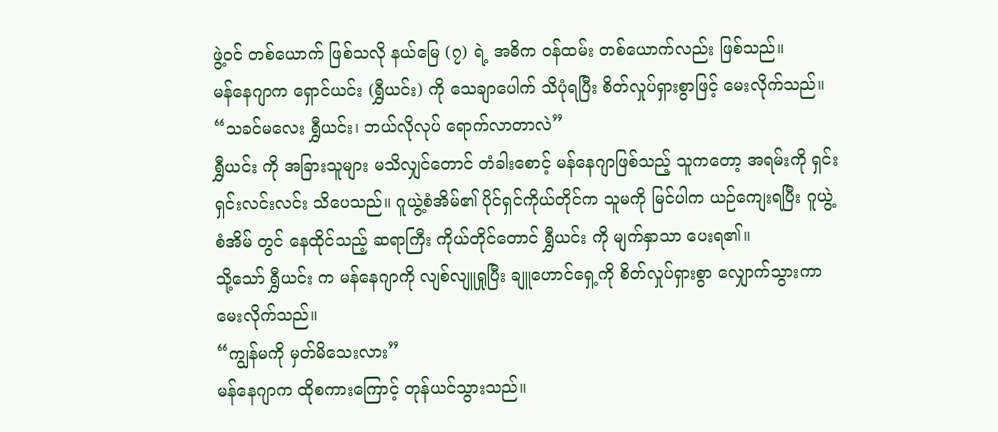ဖွဲ့ဝင် တစ်ယောက် ဖြစ်သလို နယ်မြေ (၇) ရဲ့ အဓိက ဝန်ထမ်း တစ်ယောက်လည်း ဖြစ်သည်။
မန်နေဂျာက ရှောင်ယင်း (ရွှီယင်း) ကို သေချာပေါက် သိပုံရပြီး စိတ်လှုပ်ရှားစွာဖြင့် မေးလိုက်သည်။
“သခင်မလေး ရွှီယင်း၊ ဘယ်လိုလုပ် ရောက်လာတာလဲ”
ရွှီယင်း ကို အခြားသူများ မသိလျှင်တောင် တံခါးစောင့် မန်နေဂျာဖြစ်သည့် သူကတော့ အရမ်းကို ရှင်းရှင်းလင်းလင်း သိပေသည်။ ဂူယွဲ့စံအိမ်၏ ပိုင်ရှင်ကိုယ်တိုင်က သူမကို မြင်ပါက ယဉ်ကျေးရပြီး ဂူယွဲ့စံအိမ် တွင် နေထိုင်သည့် ဆရာကြီး ကိုယ်တိုင်တောင် ရွှီယင်း ကို မျက်နှာသာ ပေးရ၏။
သို့သော် ရွှီယင်း က မန်နေဂျာကို လျစ်လျူရှုပြီး ချူဟောင်ရှေ့ကို စိတ်လှုပ်ရှားစွာ လျှောက်သွားကာ မေးလိုက်သည်။
“ကျွန်မကို မှတ်မိသေးလား”
မန်နေဂျာက ထိုစကားကြောင့် တုန်ယင်သွားသည်။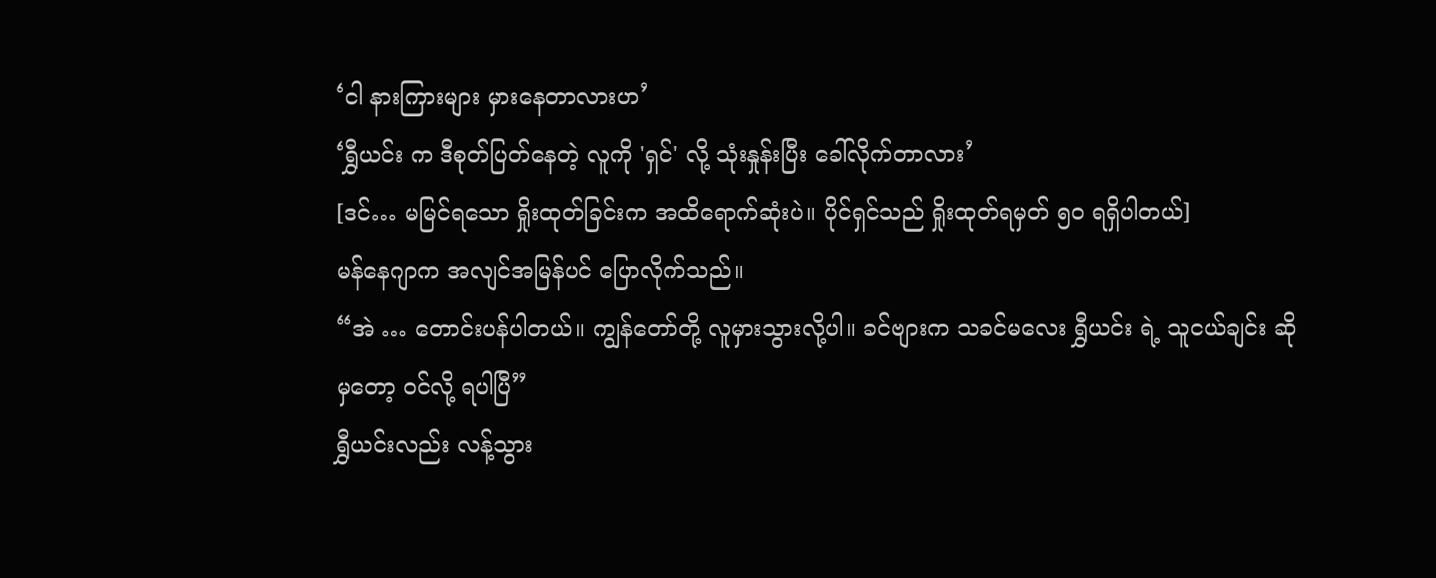‘ငါ နားကြားများ မှားနေတာလားဟ’
‘ရွှီယင်း က ဒီစုတ်ပြတ်နေတဲ့ လူကို 'ရှင်' လို့ သုံးနှုန်းပြီး ခေါ်လိုက်တာလား’
[ဒင်… မမြင်ရသော ရှိုးထုတ်ခြင်းက အထိရောက်ဆုံးပဲ။ ပိုင်ရှင်သည် ရှိုးထုတ်ရမှတ် ၅၀ ရရှိပါတယ်]
မန်နေဂျာက အလျင်အမြန်ပင် ပြောလိုက်သည်။
“အဲ … တောင်းပန်ပါတယ်။ ကျွန်တော်တို့ လူမှားသွားလို့ပါ။ ခင်ဗျားက သခင်မလေး ရွှီယင်း ရဲ့ သူငယ်ချင်း ဆိုမှတော့ ဝင်လို့ ရပါပြီ”
ရွှီယင်းလည်း လန့်သွား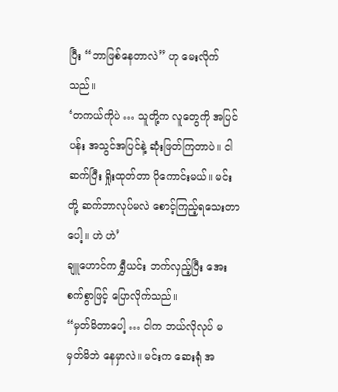ပြီး “ဘာဖြစ်နေတာလဲ” ဟု မေးလိုက်သည်။
‘တကယ်ကိုပဲ … သူတို့က လူတွေကို အပြင်ပန်း အသွင်အပြင်နဲ့ ဆုံးဖြတ်ကြတာပဲ။ ငါ ဆက်ပြီး ရှိုးထုတ်တာ ပိုကောင်းမယ်။ မင်းတို့ ဆက်ဘာလုပ်မလဲ စောင့်ကြည့်ရသေးတာပေါ့။ ဟဲ ဟဲ’
ချူဟောင်က ရွှီယင်း ဘက်လှည့်ပြီး အေးစက်စွာဖြင့် ပြောလိုက်သည်။
“မှတ်မိတာပေါ့ … ငါက ဘယ်လိုလုပ် မမှတ်မိဘဲ နေမှာလဲ။ မင်းက ဆေးရုံ အ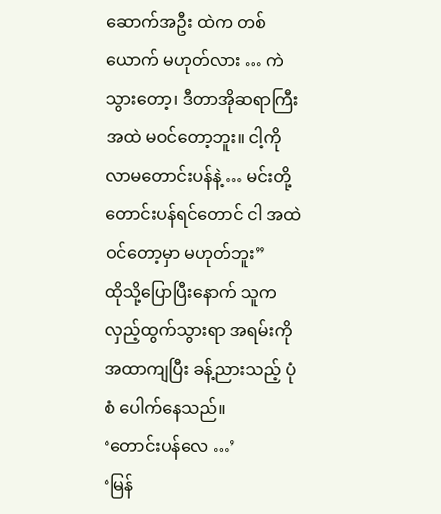ဆောက်အဦး ထဲက တစ်ယောက် မဟုတ်လား … ကဲ သွားတော့၊ ဒီတာအိုဆရာကြီး အထဲ မဝင်တော့ဘူး။ ငါ့ကို လာမတောင်းပန်နဲ့ … မင်းတို့ တောင်းပန်ရင်တောင် ငါ အထဲဝင်တော့မှာ မဟုတ်ဘူး”
ထိုသို့ပြောပြီးနောက် သူက လှည့်ထွက်သွားရာ အရမ်းကို အထာကျပြီး ခန့်ညားသည့် ပုံစံ ပေါက်နေသည်။
‘တောင်းပန်လေ …’
‘မြန်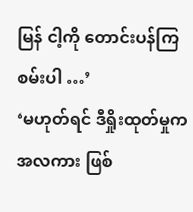မြန် ငါ့ကို တောင်းပန်ကြစမ်းပါ …’
‘မဟုတ်ရင် ဒီရှိုးထုတ်မှုက အလကား ဖြစ်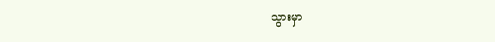သွားမှာ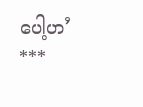ပေါ့ဟ’
***